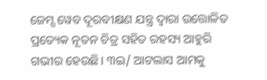ଜେମ୍ସ ୱେବ ଦୂରବୀକ୍ଷଣ ଯନ୍ତ୍ର ଦ୍ୱାରା ଉତ୍ତୋଳିତ ପ୍ରତ୍ୟେକ ନୂତନ ଚିତ୍ର ସହିତ ରହସ୍ୟ ଆହୁରି ଗଭୀର ହେଉଛି। ୩ଇ/ ଆଟଲାସ ଆମକୁ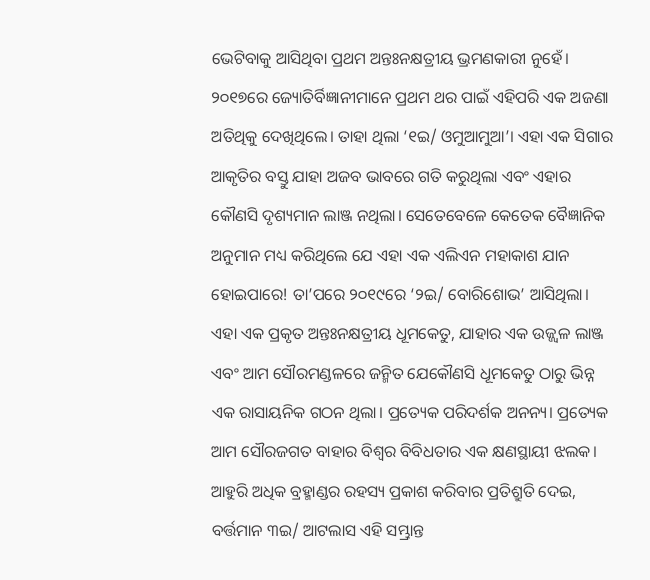ଭେଟିବାକୁ ଆସିଥିବା ପ୍ରଥମ ଅନ୍ତଃନକ୍ଷତ୍ରୀୟ ଭ୍ରମଣକାରୀ ନୁହେଁ। ୨୦୧୭ରେ ଜ୍ୟୋତିର୍ବିଜ୍ଞାନୀମାନେ ପ୍ରଥମ ଥର ପାଇଁ ଏହିପରି ଏକ ଅଜଣା ଅତିଥିକୁ ଦେଖିଥିଲେ। ତାହା ଥିଲା ‘୧ଇ/ ଓମୁଆମୁଆ’। ଏହା ଏକ ସିଗାର ଆକୃତିର ବସ୍ତୁ ଯାହା ଅଜବ ଭାବରେ ଗତି କରୁଥିଲା ଏବଂ ଏହାର କୌଣସି ଦୃଶ୍ୟମାନ ଲାଞ୍ଜ ନଥିଲା। ସେତେବେଳେ କେତେକ ବୈଜ୍ଞାନିକ ଅନୁମାନ ମଧ୍ୟ କରିଥିଲେ ଯେ ଏହା ଏକ ଏଲିଏନ ମହାକାଶ ଯାନ ହୋଇପାରେ! ତା’ପରେ ୨୦୧୯ରେ ‘୨ଇ/ ବୋରିଶୋଭ’ ଆସିଥିଲା। ଏହା ଏକ ପ୍ରକୃତ ଅନ୍ତଃନକ୍ଷତ୍ରୀୟ ଧୂମକେତୁ, ଯାହାର ଏକ ଉଜ୍ଜ୍ୱଳ ଲାଞ୍ଜ ଏବଂ ଆମ ସୌରମଣ୍ଡଳରେ ଜନ୍ମିତ ଯେକୌଣସି ଧୂମକେତୁ ଠାରୁ ଭିନ୍ନ ଏକ ରାସାୟନିକ ଗଠନ ଥିଲା। ପ୍ରତ୍ୟେକ ପରିଦର୍ଶକ ଅନନ୍ୟ। ପ୍ରତ୍ୟେକ ଆମ ସୌରଜଗତ ବାହାର ବିଶ୍ୱର ବିବିଧତାର ଏକ କ୍ଷଣସ୍ଥାୟୀ ଝଲକ। ଆହୁରି ଅଧିକ ବ୍ରହ୍ମାଣ୍ଡର ରହସ୍ୟ ପ୍ରକାଶ କରିବାର ପ୍ରତିଶ୍ରୁତି ଦେଇ, ବର୍ତ୍ତମାନ ୩ଇ/ ଆଟଲାସ ଏହି ସମ୍ଭ୍ରାନ୍ତ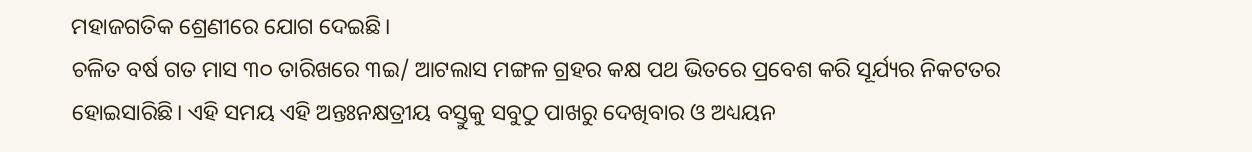ମହାଜଗତିକ ଶ୍ରେଣୀରେ ଯୋଗ ଦେଇଛି।
ଚଳିତ ବର୍ଷ ଗତ ମାସ ୩୦ ତାରିଖରେ ୩ଇ/ ଆଟଲାସ ମଙ୍ଗଳ ଗ୍ରହର କକ୍ଷ ପଥ ଭିତରେ ପ୍ରବେଶ କରି ସୂର୍ଯ୍ୟର ନିକଟତର ହୋଇସାରିଛି। ଏହି ସମୟ ଏହି ଅନ୍ତଃନକ୍ଷତ୍ରୀୟ ବସ୍ତୁକୁ ସବୁଠୁ ପାଖରୁ ଦେଖିବାର ଓ ଅଧ୍ୟୟନ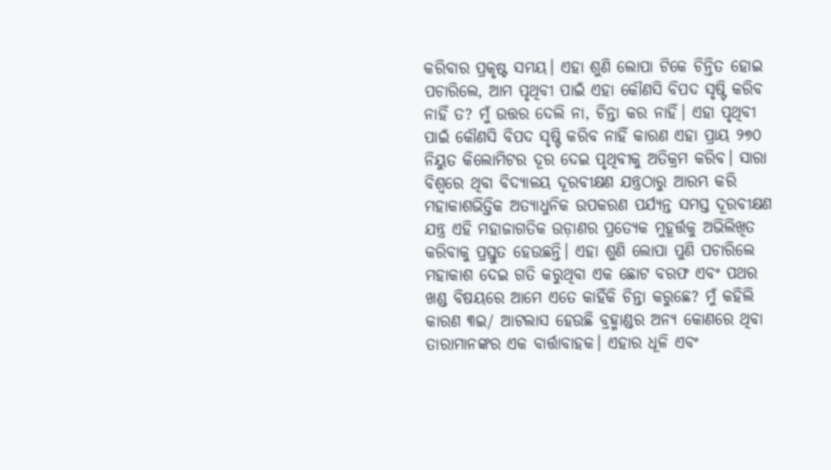କରିବାର ପ୍ରକୃଷ୍ଟ ସମୟ। ଏହା ଶୁଣି ଲୋପା ଟିକେ ଚିନ୍ତିତ ହୋଇ ପଚାରିଲେ, ଆମ ପୃଥିବୀ ପାଇଁ ଏହା କୌଣସି ବିପଦ ସୃଷ୍ଟି କରିବ ନାହିଁ ତ? ମୁଁ ଉତ୍ତର ଦେଲି ନା, ଚିନ୍ତା କର ନାହିଁ। ଏହା ପୃଥିବୀ ପାଇଁ କୌଣସି ବିପଦ ସୃଷ୍ଟି କରିବ ନାହିଁ କାରଣ ଏହା ପ୍ରାୟ ୨୭୦ ନିୟୁତ କିଲୋମିଟର ଦୂର ଦେଇ ପୃଥିବୀକୁ ଅତିକ୍ରମ କରିବ। ସାରା ବିଶ୍ୱରେ ଥିବା ବିଦ୍ୟାଳୟ ଦୂରବୀକ୍ଷଣ ଯନ୍ତ୍ରଠାରୁ ଆରମ୍ଭ କରି ମହାକାଶଭିତ୍ତିକ ଅତ୍ୟାଧୁନିକ ଉପକରଣ ପର୍ଯ୍ୟନ୍ତ ସମସ୍ତ ଦୂରବୀକ୍ଷଣ ଯନ୍ତ୍ର ଏହି ମହାଜାଗତିକ ଉଡ଼ାଣର ପ୍ରତ୍ୟେକ ମୁହୂର୍ତ୍ତକୁ ଅଭିଲିଖିତ କରିବାକୁ ପ୍ରସ୍ତୁତ ହେଉଛନ୍ତି। ଏହା ଶୁଣି ଲୋପା ପୁଣି ପଚାରିଲେ ମହାକାଶ ଦେଇ ଗତି କରୁଥିବା ଏକ ଛୋଟ ବରଫ ଏବଂ ପଥର ଖଣ୍ଡ ବିଷୟରେ ଆମେ ଏତେ କାହିଁକି ଚିନ୍ତା କରୁଛେ? ମୁଁ କହିଲି କାରଣ ୩ଇ/ ଆଟଲାସ ହେଉଛି ବ୍ରହ୍ମାଣ୍ଡର ଅନ୍ୟ କୋଣରେ ଥିବା ତାରାମାନଙ୍କର ଏକ ବାର୍ତ୍ତାବାହକ। ଏହାର ଧୂଳି ଏବଂ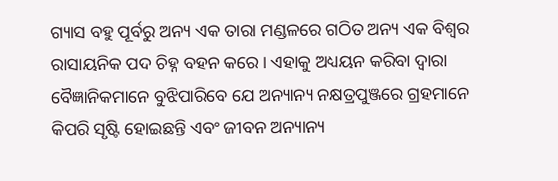ଗ୍ୟାସ ବହୁ ପୂର୍ବରୁ ଅନ୍ୟ ଏକ ତାରା ମଣ୍ଡଳରେ ଗଠିତ ଅନ୍ୟ ଏକ ବିଶ୍ୱର ରାସାୟନିକ ପଦ ଚିହ୍ନ ବହନ କରେ। ଏହାକୁ ଅଧ୍ୟୟନ କରିବା ଦ୍ୱାରା ବୈଜ୍ଞାନିକମାନେ ବୁଝିପାରିବେ ଯେ ଅନ୍ୟାନ୍ୟ ନକ୍ଷତ୍ରପୁଞ୍ଜରେ ଗ୍ରହମାନେ କିପରି ସୃଷ୍ଟି ହୋଇଛନ୍ତି ଏବଂ ଜୀବନ ଅନ୍ୟାନ୍ୟ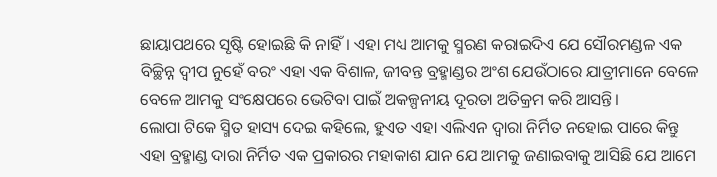ଛାୟାପଥରେ ସୃଷ୍ଟି ହୋଇଛି କି ନାହିଁ। ଏହା ମଧ୍ୟ ଆମକୁ ସ୍ମରଣ କରାଇଦିଏ ଯେ ସୌରମଣ୍ଡଳ ଏକ ବିଚ୍ଛିନ୍ନ ଦ୍ୱୀପ ନୁହେଁ ବରଂ ଏହା ଏକ ବିଶାଳ, ଜୀବନ୍ତ ବ୍ରହ୍ମାଣ୍ଡର ଅଂଶ ଯେଉଁଠାରେ ଯାତ୍ରୀମାନେ ବେଳେ ବେଳେ ଆମକୁ ସଂକ୍ଷେପରେ ଭେଟିବା ପାଇଁ ଅକଳ୍ପନୀୟ ଦୂରତା ଅତିକ୍ରମ କରି ଆସନ୍ତି।
ଲୋପା ଟିକେ ସ୍ମିତ ହାସ୍ୟ ଦେଇ କହିଲେ, ହୁଏତ ଏହା ଏଲିଏନ ଦ୍ୱାରା ନିର୍ମିତ ନହୋଇ ପାରେ କିନ୍ତୁ ଏହା ବ୍ରହ୍ମାଣ୍ଡ ଦାରା ନିର୍ମିତ ଏକ ପ୍ରକାରର ମହାକାଶ ଯାନ ଯେ ଆମକୁ ଜଣାଇବାକୁ ଆସିଛି ଯେ ଆମେ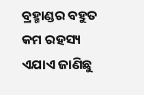ବ୍ରହ୍ମାଣ୍ଡର ବହୁତ କମ ରହସ୍ୟ ଏଯାଏ ଜାଣିଛୁ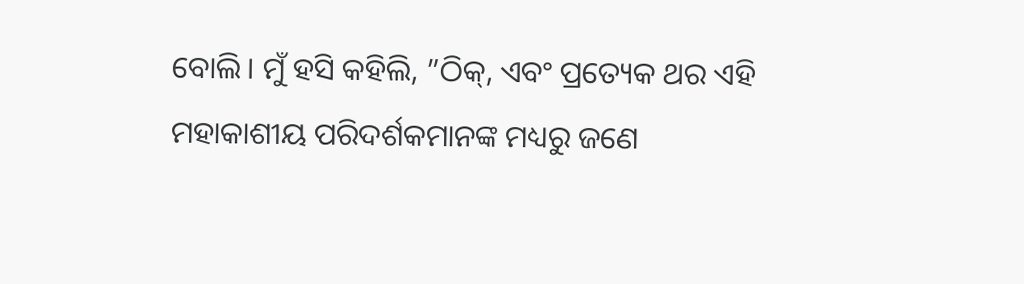ବୋଲି। ମୁଁ ହସି କହିଲି, ”ଠିକ୍, ଏବଂ ପ୍ରତ୍ୟେକ ଥର ଏହି ମହାକାଶୀୟ ପରିଦର୍ଶକମାନଙ୍କ ମଧ୍ୟରୁ ଜଣେ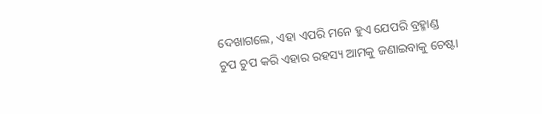ଦେଖାଗଲେ, ଏହା ଏପରି ମନେ ହୁଏ ଯେପରି ବ୍ରହ୍ମାଣ୍ଡ ଚୁପ ଚୁପ କରି ଏହାର ରହସ୍ୟ ଆମକୁ ଜଣାଇବାକୁ ଚେଷ୍ଟା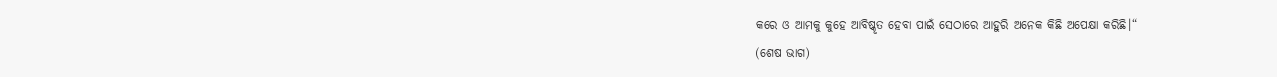କରେ ଓ ଆମକୁ କୁହେ ଆବିଷ୍କୃତ ହେବା ପାଇଁ ସେଠାରେ ଆହୁରି ଅନେକ କିଛି ଅପେକ୍ଷା କରିଛି।“
(ଶେଷ ଭାଗ)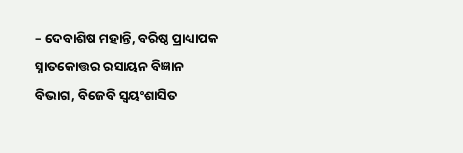– ଦେବାଶିଷ ମହାନ୍ତି, ବରିଷ୍ଠ ପ୍ରାଧ୍ୟାପକ ସ୍ନାତକୋତ୍ତର ରସାୟନ ବିଜ୍ଞାନ ବିଭାଗ, ବିଜେବି ସ୍ବୟଂଶାସିତ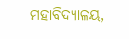ମହାବିଦ୍ୟାଳୟ,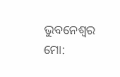ଭୁବନେଶ୍ୱର
ମୋ: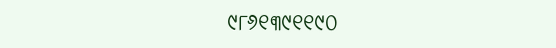୯୮୬୧୩୯୧୧୯୦